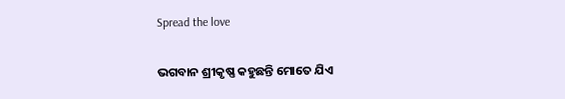Spread the love

ଭଗବାନ ଶ୍ରୀକୃଷ୍ଣ କହୁଛନ୍ତି ମୋତେ ଯିଏ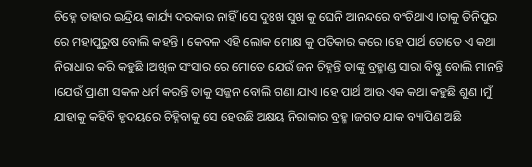ଚିହ୍ନେ ତାହାର ଇନ୍ଦ୍ରିୟ କାର୍ଯ୍ୟ ଦରକାର ନାହିଁ ।ସେ ଦୁଃଖ ସୁଖ କୁ ଘେନି ଆନନ୍ଦରେ ବଂଚିଥାଏ ।ତାକୁ ତିନିପୁର ରେ ମହାପୁରୁଷ ବୋଲି କହନ୍ତି । କେବଳ ଏହି ଲୋକ ମୋକ୍ଷ କୁ ପତିକାର କରେ ।ହେ ପାର୍ଥ ତୋତେ ଏ କଥା ନିରାଧାର କରି କହୁଛି ।ଅଖିଳ ସଂସାର ରେ ମୋତେ ଯେଉଁ ଜନ ଚିହ୍ନନ୍ତି ତାଙ୍କୁ ବ୍ରହ୍ମାଣ୍ଡ ସାରା ବିଷ୍ଣୁ ବୋଲି ମାନନ୍ତି ।ଯେଉଁ ପ୍ରାଣୀ ସକଳ ଧର୍ମ କରନ୍ତି ତାକୁ ସଜ୍ଜନ ବୋଲି ଗଣା ଯାଏ ।ହେ ପାର୍ଥ ଆଉ ଏକ କଥା କହୁଛି ଶୁଣ ।ମୁଁ ଯାହାକୁ କହିବି ହୃଦୟରେ ଚିହ୍ନିବାକୁ ସେ ହେଉଛି ଅକ୍ଷୟ ନିରାକାର ବ୍ରହ୍ମ ।ଜଗତ ଯାକ ବ୍ୟାପିଣ ଅଛି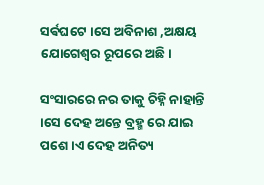ସର୍ଵଘଟେ ।ସେ ଅବିନାଶ ,ଅକ୍ଷୟ ଯୋଗେଶ୍ୱର ରୂପରେ ଅଛି।

ସଂସାରରେ ନର ତାକୁ ଚିହ୍ନି ନାହାନ୍ତି ।ସେ ଦେହ ଅନ୍ତେ ବ୍ରହ୍ମ ରେ ଯାଇ ପଶେ ।ଏ ଦେହ ଅନିତ୍ୟ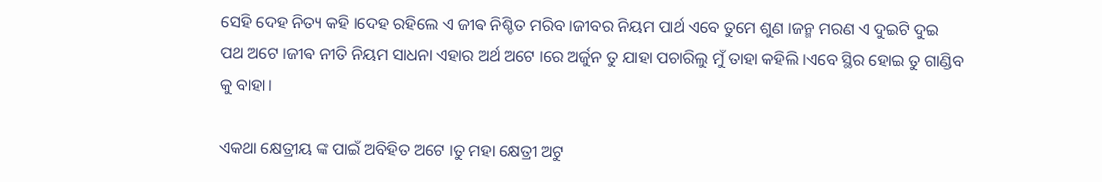ସେହି ଦେହ ନିତ୍ୟ କହି ।ଦେହ ରହିଲେ ଏ ଜୀଵ ନିଶ୍ଚିତ ମରିବ ।ଜୀବର ନିୟମ ପାର୍ଥ ଏବେ ତୁମେ ଶୁଣ ।ଜନ୍ମ ମରଣ ଏ ଦୁଇଟି ଦୁଇ ପଥ ଅଟେ ।ଜୀଵ ନୀତି ନିୟମ ସାଧନା ଏହାର ଅର୍ଥ ଅଟେ ।ରେ ଅର୍ଜୁନ ତୁ ଯାହା ପଚାରିଲୁ ମୁଁ ତାହା କହିଲି ।ଏବେ ସ୍ଥିର ହୋଇ ତୁ ଗାଣ୍ଡିବ କୁ ବାହା।

ଏକଥା କ୍ଷେତ୍ରୀୟ ଙ୍କ ପାଇଁ ଅବିହିତ ଅଟେ ।ତୁ ମହା କ୍ଷେତ୍ରୀ ଅଟୁ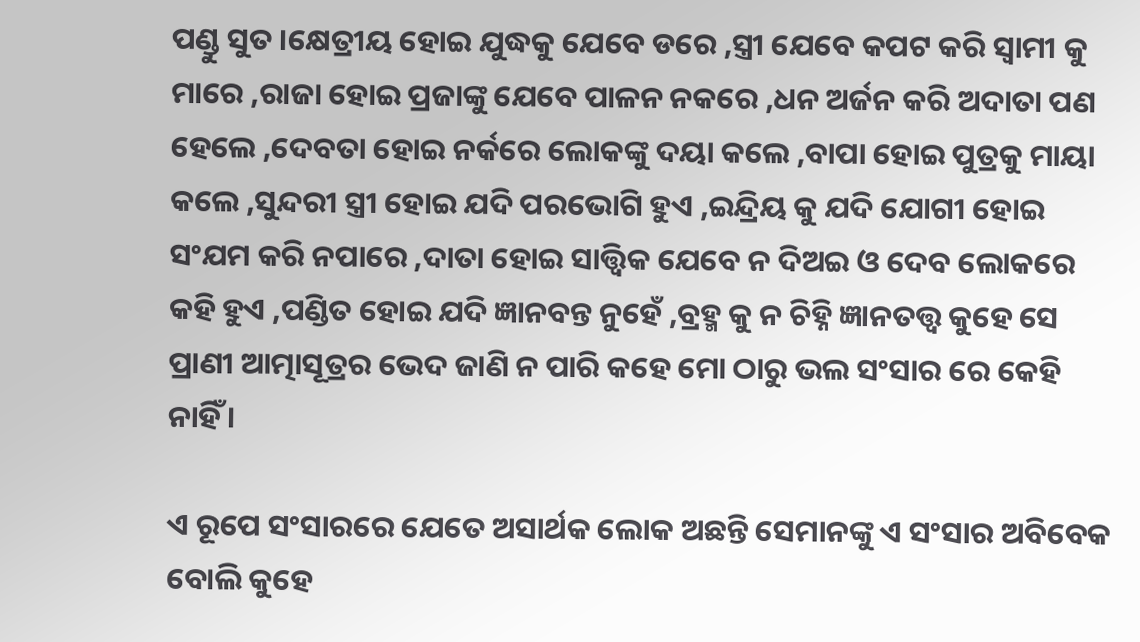ପଣ୍ଡୁ ସୁତ ।କ୍ଷେତ୍ରୀୟ ହୋଇ ଯୁଦ୍ଧକୁ ଯେବେ ଡରେ ,ସ୍ତ୍ରୀ ଯେବେ କପଟ କରି ସ୍ୱାମୀ କୁ ମାରେ ,ରାଜା ହୋଇ ପ୍ରଜାଙ୍କୁ ଯେବେ ପାଳନ ନକରେ ,ଧନ ଅର୍ଜନ କରି ଅଦାତା ପଣ ହେଲେ ,ଦେବତା ହୋଇ ନର୍କରେ ଲୋକଙ୍କୁ ଦୟା କଲେ ,ବାପା ହୋଇ ପୁତ୍ରକୁ ମାୟା କଲେ ,ସୁନ୍ଦରୀ ସ୍ତ୍ରୀ ହୋଇ ଯଦି ପରଭୋଗି ହୁଏ ,ଇନ୍ଦ୍ରିୟ କୁ ଯଦି ଯୋଗୀ ହୋଇ ସଂଯମ କରି ନପାରେ ,ଦାତା ହୋଇ ସାତ୍ତ୍ଵିକ ଯେବେ ନ ଦିଅଇ ଓ ଦେବ ଲୋକରେ କହି ହୁଏ ,ପଣ୍ଡିତ ହୋଇ ଯଦି ଜ୍ଞାନବନ୍ତ ନୁହେଁ ,ବ୍ରହ୍ମ କୁ ନ ଚିହ୍ନି ଜ୍ଞାନତତ୍ତ୍ୱ କୁହେ ସେ ପ୍ରାଣୀ ଆତ୍ମାସୂତ୍ରର ଭେଦ ଜାଣି ନ ପାରି କହେ ମୋ ଠାରୁ ଭଲ ସଂସାର ରେ କେହି ନାହିଁ ।

ଏ ରୂପେ ସଂସାରରେ ଯେତେ ଅସାର୍ଥକ ଲୋକ ଅଛନ୍ତି ସେମାନଙ୍କୁ ଏ ସଂସାର ଅବିବେକ ବୋଲି କୁହେ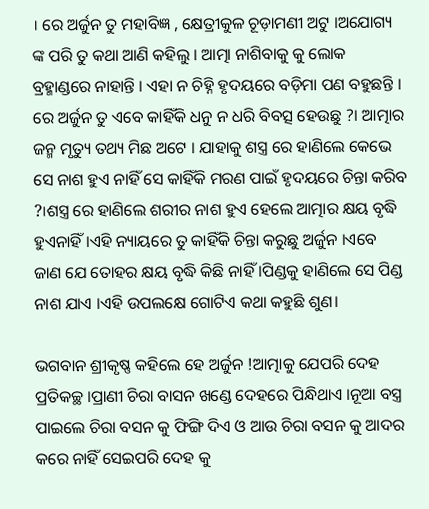। ରେ ଅର୍ଜୁନ ତୁ ମହାବିଜ୍ଞ , କ୍ଷେତ୍ରୀକୁଳ ଚୂଡ଼ାମଣୀ ଅଟୁ ।ଅଯୋଗ୍ୟ ଙ୍କ ପରି ତୁ କଥା ଆଣି କହିଲୁ । ଆତ୍ମା ନାଶିବାକୁ କୁ ଲୋକ ବ୍ରହ୍ମାଣ୍ଡରେ ନାହାନ୍ତି । ଏହା ନ ଚିହ୍ନି ହୃଦୟରେ ବଡ଼ିମା ପଣ ବହୁଛନ୍ତି । ରେ ଅର୍ଜୁନ ତୁ ଏବେ କାହିଁକି ଧନୁ ନ ଧରି ବିବତ୍ସ ହେଉଛୁ ?। ଆତ୍ମାର ଜନ୍ମ ମୃତ୍ୟୁ ତଥ୍ୟ ମିଛ ଅଟେ । ଯାହାକୁ ଶସ୍ତ୍ର ରେ ହାଣିଲେ କେଭେ ସେ ନାଶ ହୁଏ ନାହିଁ ସେ କାହିଁକି ମରଣ ପାଇଁ ହୃଦୟରେ ଚିନ୍ତା କରିବ ?।ଶସ୍ତ୍ର ରେ ହାଣିଲେ ଶରୀର ନାଶ ହୁଏ ହେଲେ ଆତ୍ମାର କ୍ଷୟ ବୃଦ୍ଧି ହୁଏନାହିଁ ।ଏହି ନ୍ୟାୟରେ ତୁ କାହିଁକି ଚିନ୍ତା କରୁଛୁ ଅର୍ଜୁନ ।ଏବେ ଜାଣ ଯେ ତୋହର କ୍ଷୟ ବୃଦ୍ଧି କିଛି ନାହିଁ ।ପିଣ୍ଡକୁ ହାଣିଲେ ସେ ପିଣ୍ଡ ନାଶ ଯାଏ ।ଏହି ଉପଲକ୍ଷେ ଗୋଟିଏ କଥା କହୁଛି ଶୁଣ।

ଭଗବାନ ଶ୍ରୀକୃଷ୍ଣ କହିଲେ ହେ ଅର୍ଜୁନ !ଆତ୍ମାକୁ ଯେପରି ଦେହ ପ୍ରତିକଚ୍ଛ ।ପ୍ରାଣୀ ଚିରା ବାସନ ଖଣ୍ଡେ ଦେହରେ ପିନ୍ଧିଥାଏ ।ନୂଆ ବସ୍ତ୍ର ପାଇଲେ ଚିରା ବସନ କୁ ଫିଙ୍ଗି ଦିଏ ଓ ଆଉ ଚିରା ବସନ କୁ ଆଦର କରେ ନାହିଁ ସେଇପରି ଦେହ କୁ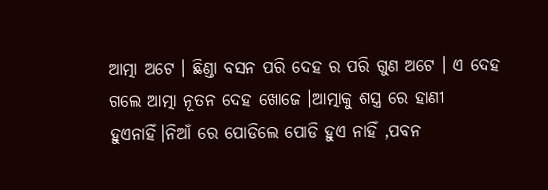ଆତ୍ମା ଅଟେ । ଛିଣ୍ଡା ବସନ ପରି ଦେହ ର ପରି ଗୁଣ ଅଟେ । ଏ ଦେହ ଗଲେ ଆତ୍ମା ନୂତନ ଦେହ ଖୋଜେ ।ଆତ୍ମାକୁ ଶସ୍ତ୍ର ରେ ହାଣୀ ହୁଏନାହିଁ।ନିଆଁ ରେ ପୋଡିଲେ ପୋଡି ହୁଏ ନାହିଁ ,ପବନ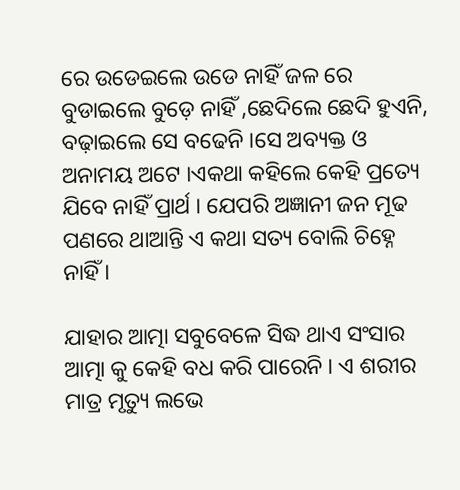ରେ ଉଡେଇଲେ ଉଡେ ନାହିଁ ଜଳ ରେ ବୁଡାଇଲେ ବୁଡ଼େ ନାହିଁ ,ଛେଦିଲେ ଛେଦି ହୁଏନି, ବଢ଼ାଇଲେ ସେ ବଢେନି ।ସେ ଅବ୍ୟକ୍ତ ଓ ଅନାମୟ ଅଟେ ।ଏକଥା କହିଲେ କେହି ପ୍ରତ୍ୟେ ଯିବେ ନାହିଁ ପ୍ରାର୍ଥ । ଯେପରି ଅଜ୍ଞାନୀ ଜନ ମୂଢ ପଣରେ ଥାଆନ୍ତି ଏ କଥା ସତ୍ୟ ବୋଲି ଚିହ୍ନେ ନାହିଁ ।

ଯାହାର ଆତ୍ମା ସବୁବେଳେ ସିଦ୍ଧ ଥାଏ ସଂସାର ଆତ୍ମା କୁ କେହି ବଧ କରି ପାରେନି । ଏ ଶରୀର ମାତ୍ର ମୃତ୍ୟୁ ଲଭେ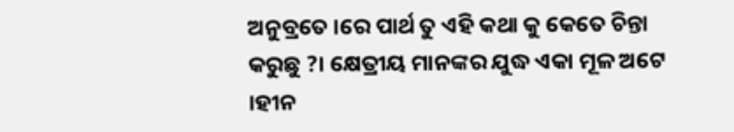ଅନୁବ୍ରତେ ।ରେ ପାର୍ଥ ତୁ ଏହି କଥା କୁ କେତେ ଚିନ୍ତା କରୁଛୁ ?। କ୍ଷେତ୍ରୀୟ ମାନଙ୍କର ଯୁଦ୍ଧ ଏକା ମୂଳ ଅଟେ ।ହୀନ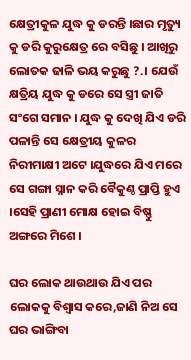କ୍ଷେତ୍ରୀକୁଳ ଯୁଦ୍ଧ କୁ ଡରନ୍ତି ।ଛାର ମୃତ୍ୟୁ କୁ ଡରି କୁରୁକ୍ଷେତ୍ର ରେ ବସିଛୁ । ଆଖିରୁ ଲୋତକ ଢାଳି ଭୟ କରୁଛୁ ?.। ଯେଉଁ କ୍ଷତ୍ରିୟ ଯୁଦ୍ଧ କୁ ଡରେ ସେ ସ୍ତ୍ରୀ ଜାତି ସଂଗେ ସମାନ । ଯୁଦ୍ଧ କୁ ଦେଖି ଯିଏ ଡରି ପଳାନ୍ତି ସେ କ୍ଷେତ୍ରୀୟ କୁଳର ନିରୀମାକ୍ଷୀ ଅଟେ ।ଯୁଦ୍ଧରେ ଯିଏ ମରେ ସେ ଗଙ୍ଗା ସ୍ନାନ କରି ବୈକୁଣ୍ଠ ପ୍ରାପ୍ତି ହୁଏ ।ସେହି ପ୍ରାଣୀ ମୋକ୍ଷ ହୋଇ ବିଷ୍ଣୁ ଅଙ୍ଗରେ ମିଶେ ।

ଘର ଲୋକ ଥାଉଥାଉ ଯିଏ ପର ଲୋକକୁ ବିଶ୍ବାସ କରେ,ଜାଣି ନିଅ ସେ ଘର ଭାଙ୍ଗିବା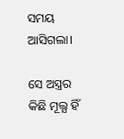ସମୟ ଆସିଗଲା।

ସେ ଅସ୍ତ୍ରର କିଛି ମୂଲ୍ଯ ହିଁ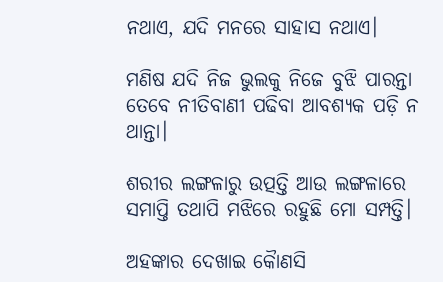ନଥାଏ, ଯଦି ମନରେ ସାହାସ ନଥାଏ।

ମଣିଷ ଯଦି ନିଜ ଭୁଲକୁ ନିଜେ ବୁଝି ପାରନ୍ତା ତେବେ ନୀତିବାଣୀ ପଢିବା ଆବଶ୍ୟକ ପଡ଼ି ନ ଥାନ୍ତା।

ଶରୀର ଲଙ୍ଗଳାରୁ ଉତ୍ପତ୍ତି ଆଉ ଲଙ୍ଗଳାରେ ସମାପ୍ତି ତଥାପି ମଝିରେ ରହୁଛି ମୋ ସମ୍ପତ୍ତି।

ଅହଙ୍କାର ଦେଖାଇ କୈାଣସି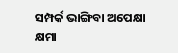ସମ୍ପର୍କ ଭାଙ୍ଗିବା ଅପେକ୍ଷା କ୍ଷମା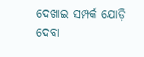ଦେଖାଇ ସମ୍ପର୍କ ଯୋଡ଼ି ଦେବା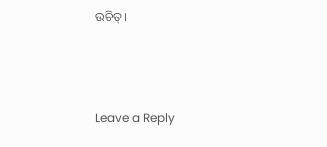ଉଚିତ୍।



Leave a Reply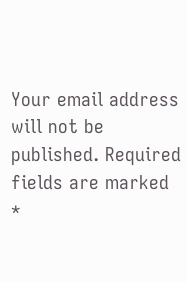Your email address will not be published. Required fields are marked *